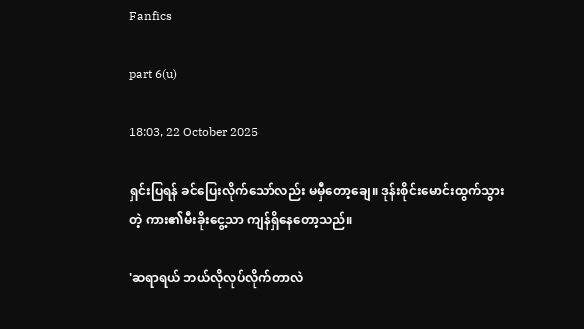Fanfics

part 6(u)

18:03, 22 October 2025

ရှင်းပြရန် ခင်ပြေးလိုက်သော်လည်း မမှီတော့ချေ။ ဒုန်းစိုင်းမောင်းထွက်သွားတဲ့ ကား၏မီးခိုးငွေ့သာ ကျန်ရှိနေတော့သည်။

'ဆရာရယ် ဘယ်လိုလုပ်လိုက်တာလဲ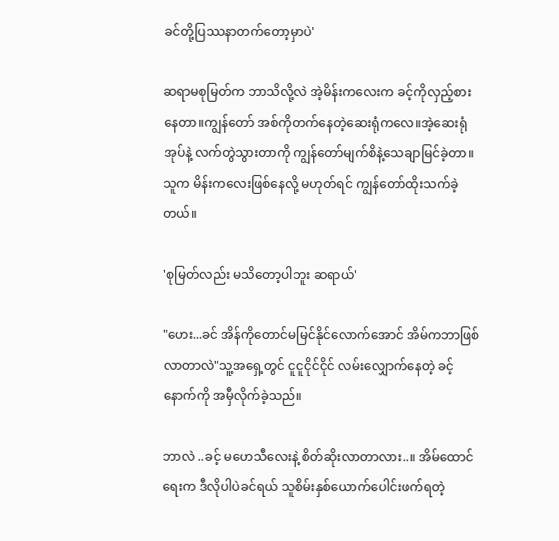ခင်တို့ပြဿနာတက်တော့မှာပဲ'

ဆရာမစုမြတ်က ဘာသိလို့လဲ အဲ့မိန်းကလေးက ခင့်ကိုလှည့်စားနေတာ။ကျွန်တော် အစ်ကိုတက်နေတဲ့ဆေးရုံကလေ။အဲ့ဆေးရုံအုပ်နဲ့ လက်တွဲသွားတာကို ကျွန်တော်မျက်စိနဲ့သေချာမြင်ခဲ့တာ။ သူက မိန်းကလေးဖြစ်နေလို့ မဟုတ်ရင် ကျွန်တော်ထိုးသက်ခဲ့တယ်။

'စုမြတ်လည်း မသိတော့ပါဘူး ဆရာယ်'

"ဟေး...ခင် အိန်ကိုတောင်မမြင်နိုင်လောက်အောင် အိမ်ကဘာဖြစ်လာတာလဲ"သူ့အရှေ့တွင် ငူငူငိုင်ငိုင် လမ်းလျှောက်နေတဲ့ ခင့်နောက်ကို အမှီလိုက်ခဲ့သည်။

ဘာလဲ ..ခင့် မဟေသီလေးနဲ့ စိတ်ဆိုးလာတာလား..။ အိမ်ထောင်ရေးက ဒီလိုပါပဲခင်ရယ် သူစိမ်းနှစ်ယောက်ပေါင်းဖက်ရတဲ့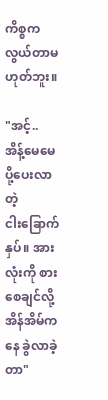ကိစ္စကလွယ်တာမဟုတ်ဘူး။

"အင့်.. အိန့်မေမေ ပို့ပေးလာတဲ့ ငါး‌‌ခြောက်နှပ်။ အားလုံးကို စားစေချင်လို့ အိန်အိမ်ကနေ ခွဲလာခဲ့တာ"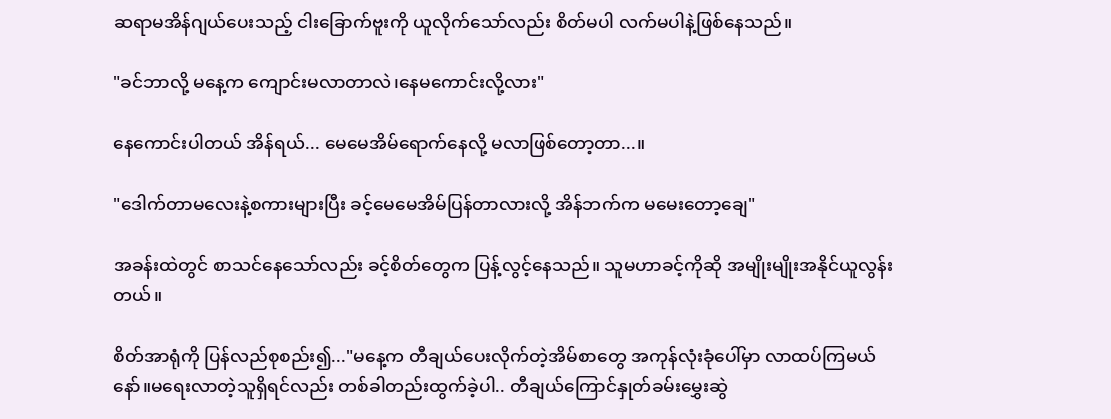ဆရာမအိန်ဂျယ်ပေးသည့် ငါးခြောက်ဗူးကို ယူလိုက်သော်လည်း စိတ်မပါ လက်မပါနဲ့ဖြစ်နေသည်။

"ခင်ဘာလို့ မနေ့က ကျောင်းမလာတာလဲ၊နေမကောင်းလို့လား"

နေကောင်းပါတယ် အိန်ရယ်... မေမေအိမ်ရောက်နေလို့ မလာဖြစ်တော့တာ...။

"ဒေါက်တာမလေးနဲ့စကားများပြီး ခင့်မေမေအိမ်ပြန်တာလားလို့ အိန်ဘက်က မမေးတော့ချေ"

အခန်းထဲတွင် စာသင်နေသော်လည်း ခင့်စိတ်တွေက ပြန့်လွင့်နေသည်။ သူမဟာခင့်ကိုဆို အမျိုးမျိုးအနိုင်ယူလွန်းတယ်။

စိတ်အာရုံကို ပြန်လည်စုစည်း၍..."မနေ့က တီချယ်ပေးလိုက်တဲ့အိမ်စာတွေ အကုန်လုံးခုံပေါ်မှာ လာထပ်ကြမယ်နော်။မရေးလာတဲ့သူရှိရင်လည်း တစ်ခါတည်းထွက်ခဲ့ပါ.. တီချယ်ကြောင်နှုတ်ခမ်းမွှေးဆွဲ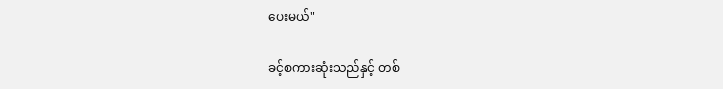ပေးမယ်"

ခင့်စကားဆုံးသည်နှင့် တစ်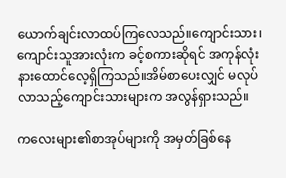ယောက်ချင်းလာထပ်ကြလေသည်။ကျောင်းသား၊ကျောင်းသူအားလုံးက ခင့်စကားဆိုရင် အကုန်လုံးနားထောင်လေ့ရှိကြသည်။အိမ်စာပေးလျှင် မလုပ်လာသည့်ကျောင်းသားများက အလွန်ရှားသည်။

ကလေးများ၏စာအုပ်များကို အမှတ်ခြစ်နေ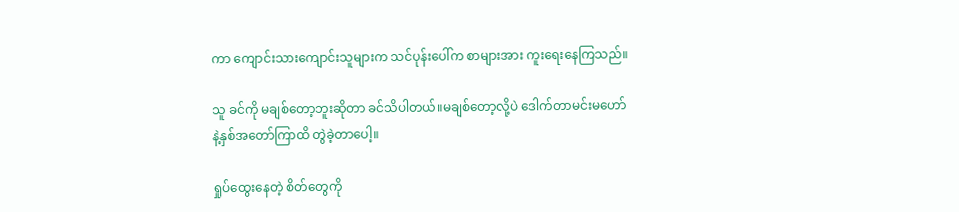ကာ ကျောင်းသားကျောင်းသူများက သင်ပုန်းပေါ်က စာများအား ကူးရေးနေကြသည်။

သူ ခင်ကို မချစ်တော့ဘူးဆိုတာ ခင်သိပါတယ်။မချစ်တော့လို့ပဲ ဒေါက်တာမင်းမဟော်နဲ့နှစ်အတော်ကြာထိ တွဲခဲ့တာပေါ့။

ရှုပ်ထွေးနေတဲ့ စိတ်တွေကို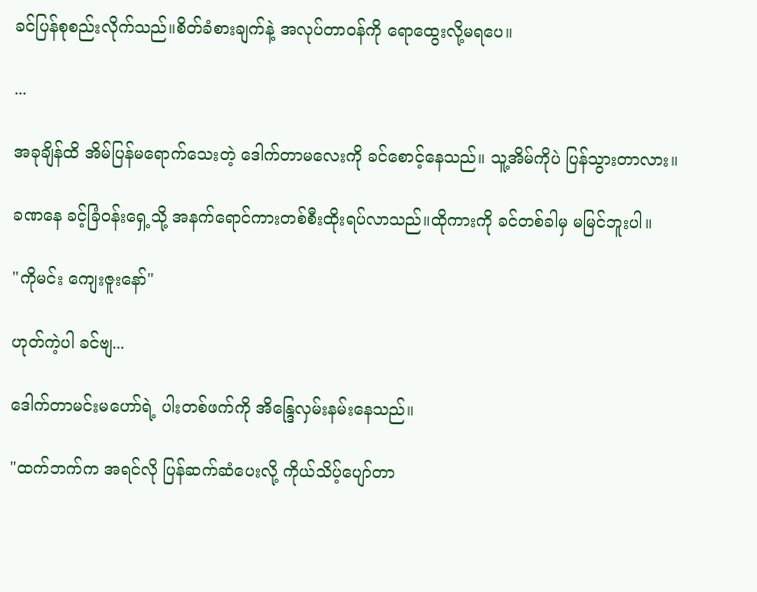ခင်ပြန်စုစည်းလိုက်သည်။စိတ်ခံစားချက်နဲ့ အလုပ်တာဝန်ကို ရောထွေးလို့မရပေ။

...

အခုချိန်ထိ အိမ်ပြန်မရောက်သေးတဲ့ ဒေါက်တာမလေးကို ခင်စောင့်နေသည်။ သူ့အိမ်ကိုပဲ ပြန်သွားတာလား။

ခဏနေ ခင့်ခြံဝန်းရှေ့သို့ အနက်ရောင်ကားတစ်စီးထိုးရပ်လာသည်။ထိုကားကို ခင်တစ်ခါမှ မမြင်ဘူးပါ။

"ကိုမင်း ကျေးဇူးနော်"

ဟုတ်ကဲ့ပါ ခင်ဗျ...

ဒေါက်တာမင်းမဟော်ရဲ့ ပါးတစ်ဖက်ကို အိန္ဒြေလှမ်း‌နမ်းနေသည်။

"ထက်ဘက်က အရင်လို ပြန်ဆက်ဆံပေးလို့ ကိုယ်သိပ့်ပျော်တာ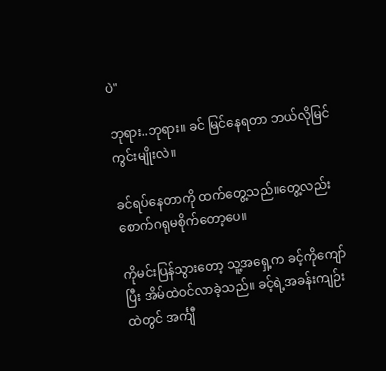ပဲ"

ဘုရား..ဘုရား။ ခင် မြင်နေရတာ ဘယ်လိုမြင်ကွင်းမျိုးလဲ။

ခင်ရပ်နေတာကို ထက်တွေ့သည်။တွေ့လည်း စောက်ဂရုမစိုက်တော့ပေ။

ကိုမင်းပြန်သွားတော့ သူ့အရှေ့က ခင့်ကိုကျော်ပြီး အိမ်ထဲဝင်လာခဲ့သည်။ ခင့်ရဲ့အခန်းကျဉ်းထဲတွင် အင်္ကျီ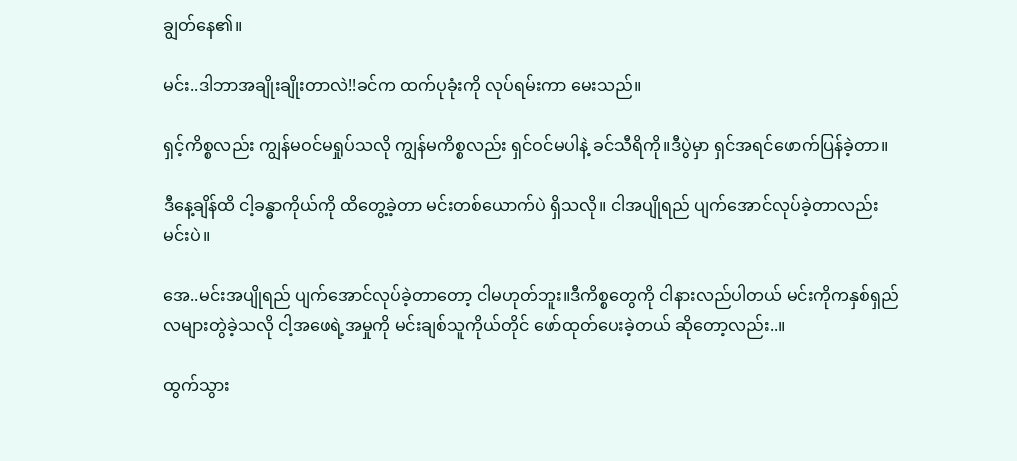ချွတ်နေ၏။

မင်း..ဒါဘာအချိုးချိုးတာလဲ!!ခင်က ထက်ပုခုံးကို လုပ်ရမ်းကာ မေးသည်။

ရှင့်ကိစ္စလည်း ကျွန်မဝင်မရှုပ်သလို ကျွန်မကိစ္စလည်း ရှင်ဝင်မပါနဲ့ ခင်သီရိကို။ဒီပွဲမှာ ရှင်အရင်ဖောက်ပြန်ခဲ့တာ။

ဒီနေ့ချိန်ထိ ငါ့ခန္ဓာကိုယ်ကို ထိတွေ့ခဲ့တာ မင်းတစ်ယောက်ပဲ ရှိသလို။ ငါအပျိုရည် ပျက်အောင်လုပ်ခဲ့တာလည်း မင်းပဲ။

အေ..မင်းအပျိုရည် ပျက်အောင်လုပ်ခဲ့တာတော့ ငါမဟုတ်ဘူး။ဒီကိစ္စတွေကို ငါနားလည်ပါတယ် မင်းကိုကနှစ်ရှည်လများတွဲခဲ့သလို ငါ့အဖေရဲ့အမှုကို မင်းချစ်သူကိုယ်တိုင် ဖော်ထုတ်ပေးခဲ့တယ် ဆိုတော့လည်း..။

ထွက်သွား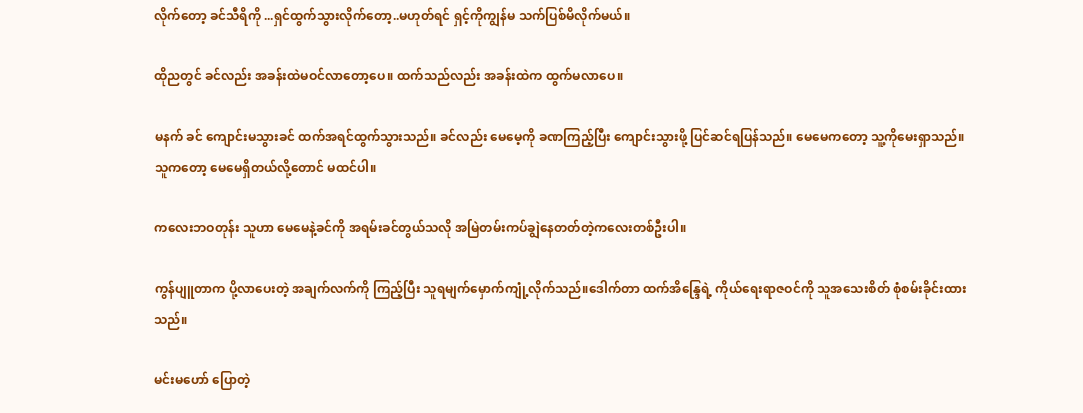လိုက်တော့ ခင်သီရိကို ...ရှင်ထွက်သွားလိုက်တော့..မဟုတ်ရင် ရှင့်ကိုကျွန်မ သက်ပြစ်မိလိုက်မယ်။

ထိုညတွင် ခင်လည်း အခန်းထဲမဝင်လာတော့ပေ။ ထက်သည်လည်း အခန်းထဲက ထွက်မလာပေ။

မနက် ခင် ကျောင်းမသွားခင် ထက်အရင်ထွက်သွားသည်။ ခင်လည်း မေမေ့ကို ခဏကြည့်ပြီး ကျောင်းသွားဖို့ ပြင်ဆင်ရပြန်သည်။ မေမေကတော့ သူ့ကိုမေးရှာသည်။ သူကတော့ မေမေရှိတယ်လို့တောင် မထင်ပါ။

ကလေးဘဝတုန်း သူဟာ မေမေနဲ့ခင်ကို အရမ်းခင်တွယ်သလို အမြဲတမ်းကပ်ချွဲနေတတ်တဲ့ကလေးတစ်ဦးပါ။

ကွန်ပျူတာက ပို့‌လာပေးတဲ့ အချက်လက်ကို ကြည့်ပြီး သူရမျက်မှောက်ကျုံ့လိုက်သည်။ဒေါက်တာ ထက်အိန္ဒြေရဲ့ ကိုယ်ရေးရာဇဝင်ကို သူအသေးစိတ် စုံစမ်းခိုင်းထားသည်။

မင်းမဟော် ပြောတဲ့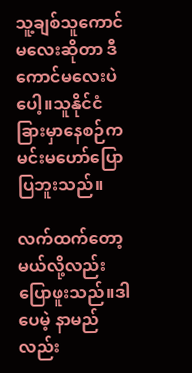သူ့ချစ်သူကောင်မလေးဆိုတာ ဒီကောင်မလေးပဲပေါ့။သူနိုင်ငံခြားမှာနေစဉ်က မင်းမဟော်ပြောပြဘူးသည်။

လက်ထက်တော့မယ်လို့လည်းပြောဖူးသည်။ဒါပေမဲ့ နာမည်လည်း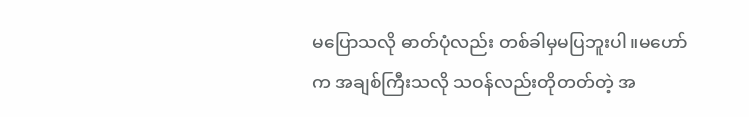မ‌ပြောသလို ဓာတ်ပုံလည်း တစ်ခါမှမပြဘူးပါ။မဟော်က အချစ်ကြီးသလို သဝန်လည်းတိုတတ်တဲ့ အ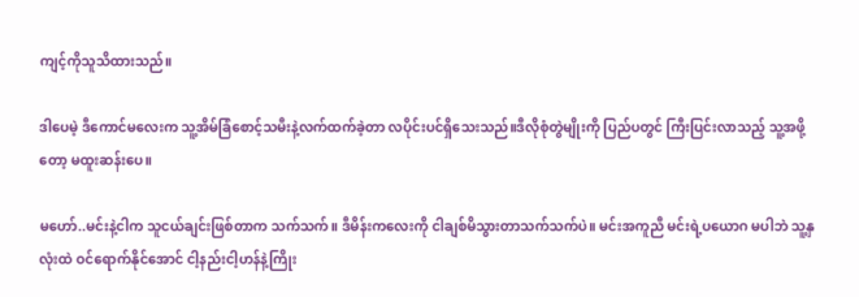ကျင့်ကိုသူသိထားသည်။

ဒါပေမဲ့ ဒီကောင်မလေးက သူ့အိမ်ခြံစောင့်သမီးနဲ့လက်ထက်ခဲ့တာ လပိုင်းပင်ရှိသေးသည်။ဒီလိုစုံတွဲမျိုးကို ပြည်ပတွင် ကြီးပြင်းလာသည့် သူ့အဖို့တော့ မထူးဆန်းပေ။

မဟော်..မင်းနဲ့ငါက သူငယ်ချင်းဖြစ်တာက သက်သက်။ ဒီမိန်းကလေးကို ငါချစ်မိသွားတာသက်သက်ပဲ။ မင်းအကူညီ မင်းရဲ့ပယောဂ မပါဘဲ သူ့နှလုံးထဲ ဝင်ရောက်နိုင်အောင် ငါ့နည်းငါ့ဟန်နဲ့ကြိုး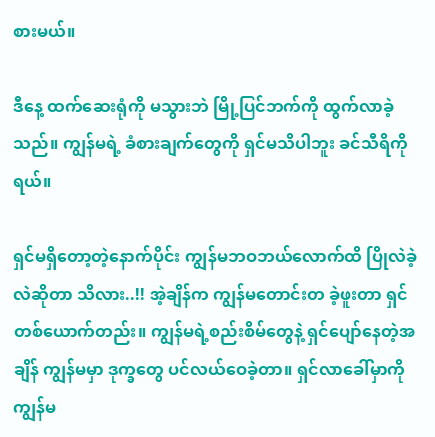စားမယ်။

ဒီနေ့ ထက်ဆေးရုံကို မသွားဘဲ မြို့ပြင်ဘက်ကို ထွက်လာခဲ့သည်။ ကျွန်မရဲ့ ခံစားချက်တွေကို ရှင်မသိပါဘူး ခင်သီရိကိုရယ်။

ရှင်မရှိတော့တဲ့နောက်ပိုင်း ကျွန်မဘဝဘယ်လောက်ထိ ပြိုလဲခဲ့လဲဆိုတာ သိလား..!! အဲ့ချိန်က ကျွန်မတောင်းတ ခဲ့ဖူးတာ ရှင်တစ်ယောက်တည်း။ ကျွန်မရဲ့စည်းစိမ်တွေနဲ့ ရှင်ပျော်နေတဲ့အချိန် ကျွန်မမှာ ဒုက္ခတွေ ပင်လယ်ဝေခဲ့တာ။ ရှင်လာခေါ်မှာကို ကျွန်မ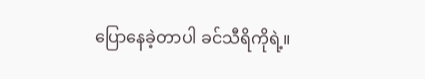ပြောနေခဲ့တာပါ ခင်သီရိကိုရဲ့။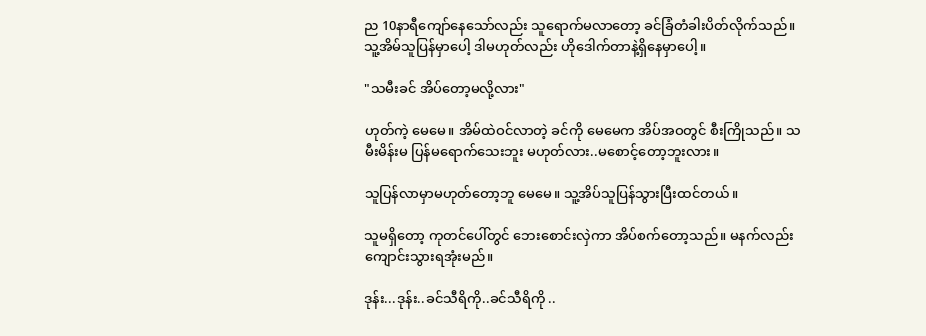ည 10နာရီကျော်နေသော်လည်း သူရောက်မလာတော့ ခင်ခြံတံခါးပိတ်လိုက်သည်။သူ့အိမ်သူပြန်မှာပေါ့ ဒါမဟုတ်လည်း ဟိုဒေါက်တာနဲ့ရှိနေမှာပေါ့။

"သမီးခင် အိပ်တော့မလို့လား"

ဟုတ်ကဲ့ မေမေ။ အိမ်ထဲဝင်လာတဲ့ ခင်ကို မေမေက အိပ်အဝတွင် စီးကြိုသည်။ သမီးမိန်းမ ပြန်မရောက်သေးဘူး မဟုတ်လား..မစောင့်တော့ဘူးလား။

သူပြန်လာမှာမဟုတ်တော့ဘူ မေမေ။ သူ့အိပ်သူပြန်သွားပြီးထင်တယ်။

သူမရှိတော့ ကုတင်ပေါ်တွင် ဘေးစောင်းလှဲကာ အိပ်စက်တော့သည်။ မနက်လည်း ကျောင်းသွားရအုံးမည်။

ဒုန်း...ဒုန်း..ခင်သီရိကို..ခင်သီရိကို ..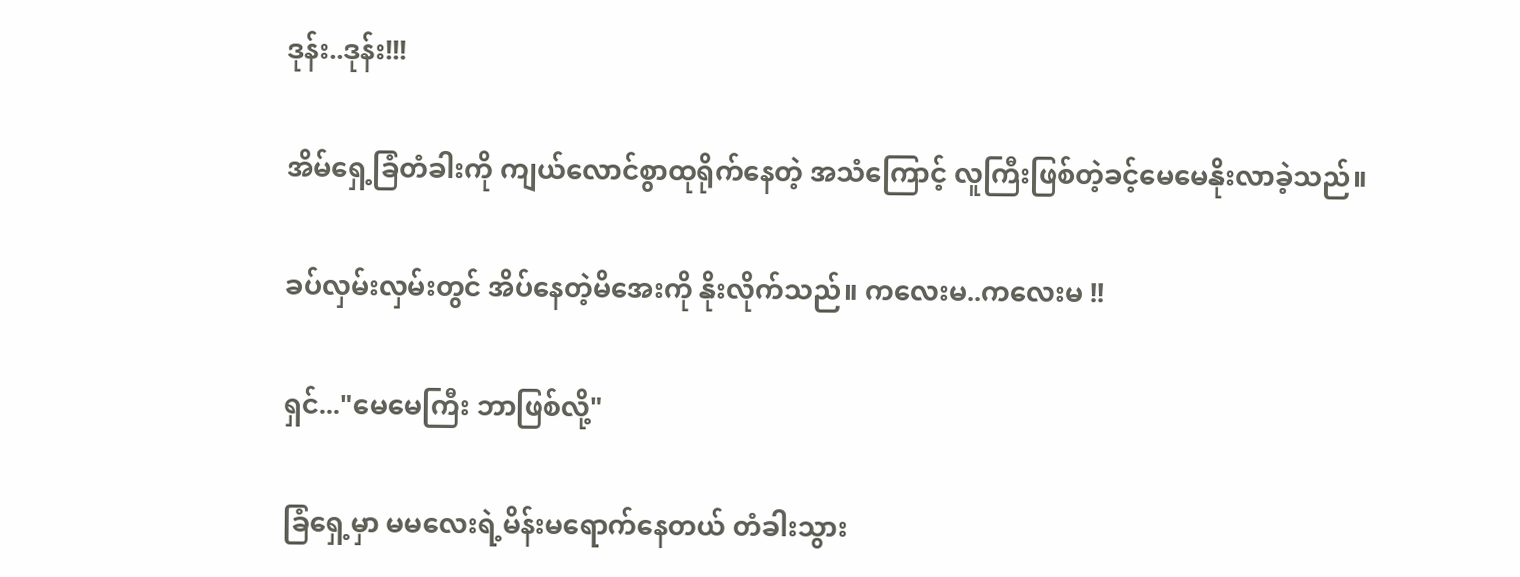ဒုန်း..ဒုန်း!!!

အိမ်ရှေ့ခြံတံခါးကို ကျယ်လောင်စွာထုရိုက်နေတဲ့ အသံကြောင့် လူကြီးဖြစ်တဲ့ခင့်မေမေနိုးလာခဲ့သည်။

ခပ်လှမ်းလှမ်းတွင် အိပ်နေတဲ့မိအေးကို နိုးလိုက်သည်။ ကလေးမ..ကလေးမ !!

ရှင်..."မေမေကြီး ဘာဖြစ်လို့"

ခြံရှေ့မှာ မမလေးရဲ့မိန်းမရောက်နေတယ် တံခါးသွား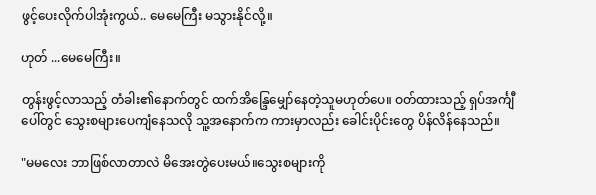ဖွင့်ပေးလိုက်ပါအုံးကွယ်.. မေမေကြီး မသွားနိုင်လို့။

ဟုတ် ...မေမေကြီး။

တွန်းဖွင့်လာသည့် တံခါး၏နောက်တွင် ထက်အိန္ဒြေမျှော်နေတဲ့သူမဟုတ်ပေ။ ဝတ်ထားသည့် ရှပ်အင်္ကျီပေါ်တွင် သွေးစများပေကျံနေသလို သူ့အနောက်က ကားမှာလည်း ခေါင်းပိုင်းတွေ ပိန်လိန်နေသည်။

"မမလေး ဘာဖြစ်လာတာလဲ မိအေးတွဲပေးမယ်။သွေးစများကို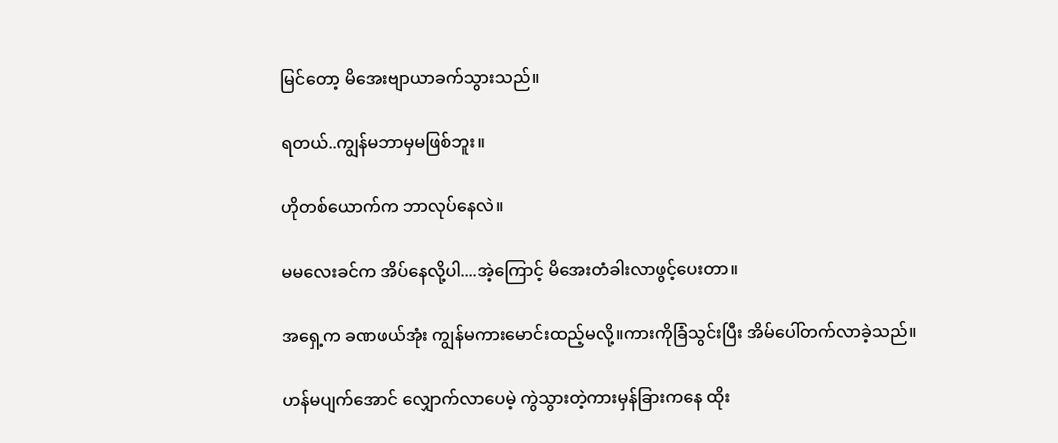မြင်တော့ မိအေးဗျာယာခက်သွားသည်။

ရတယ်..ကျွန်မဘာမှမဖြစ်ဘူး။

ဟိုတစ်ယောက်က ဘာလုပ်နေလဲ။

မမလေးခင်က အိပ်နေလို့ပါ....အဲ့ကြောင့် မိအေးတံခါးလာဖွင့်ပေးတာ။

အရှေ့က ခဏဖယ်အုံး ကျွန်မကားမောင်းထည့်မလို့။ကားကိုခြံသွင်းပြီး အိမ်ပေါ်တက်လာခဲ့သည်။

ဟန်မပျက်အောင် လျှောက်လာပေမဲ့ ကွဲသွားတဲ့ကားမှန်ခြားကနေ ထိုး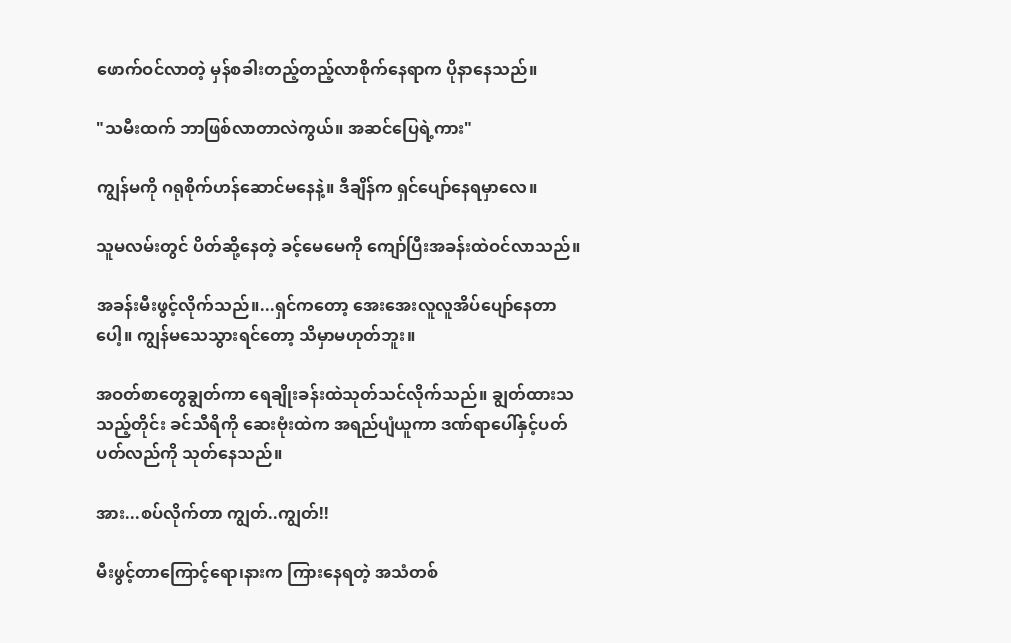ဖောက်ဝင်လာတဲ့ မှန်စခါးတည့်တည့်လာစိုက်နေရာက ပိုနာနေသည်။

"သမီးထက် ဘာဖြစ်လာတာလဲကွယ်။ အဆင်ပြေရဲ့ကား"

ကျွန်မကို ဂရုစိုက်ဟန်ဆောင်မနေနဲ့။ ဒီချိန်က ရှင်ပျော်နေရမှာလေ။

သူမလမ်းတွင် ပိတ်ဆို့နေတဲ့ ခင့်မေမေကို ကျော်ပြီးအခန်းထဲဝင်လာသည်။

အခန်းမီးဖွင့်လိုက်သည်။...ရှင်ကတော့ အေးအေးလူလူအိပ်ပျော်နေတာပေါ့။ ကျွန်မသေသွားရင်တော့ သိမှာမဟုတ်ဘူး။

အဝတ်စာတွေချွတ်ကာ ရေချိုးခန်းထဲသုတ်သင်လိုက်သည်။ ချွတ်ထားသသည့်တိုင်း ခင်သီရိကို ဆေးဗုံးထဲက အရည်ပျံယူကာ ဒဏ်ရာပေါ်နှင့်ပတ်ပတ်လည်ကို သုတ်နေသည်။

အား...စပ်လိုက်တာ ကျွတ်..ကျွတ်!!

မီးဖွင့်တာကြောင့်ရော၊နားက ကြားနေရတဲ့ အသံတစ်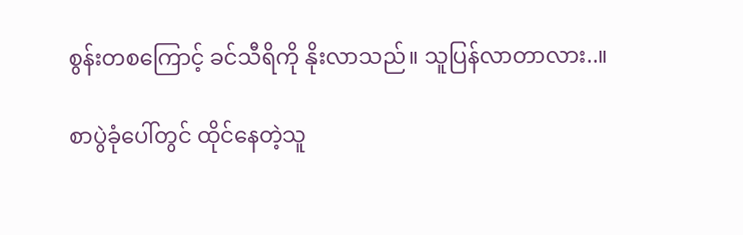စွန်းတစကြောင့် ခင်သီရိကို နိုးလာသည်။ သူပြန်လာတာလား..။

စာပွဲခုံပေါ်တွင် ထိုင်နေတဲ့သူ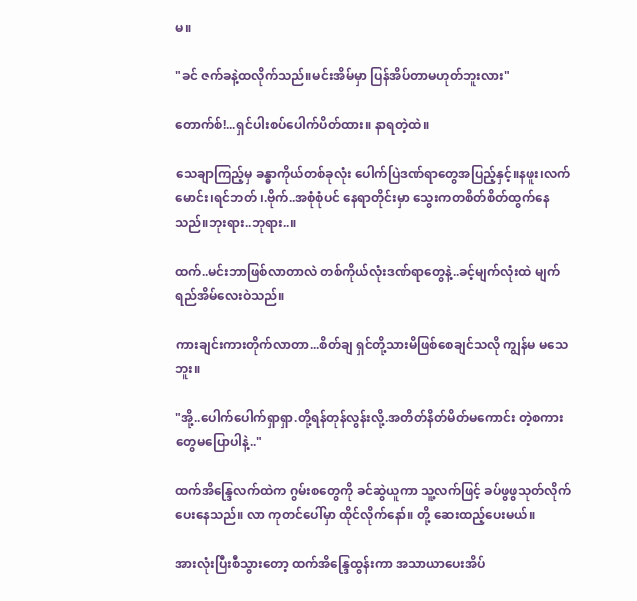မ။

"ခင် ဇက်ခနဲ့ထလိုက်သည်။မင်းအိမ်မှာ ပြန်အိပ်တာမဟုတ်ဘူးလား"

တောက်စ်!...ရှင်ပါးစပ်ပေါက်ပိတ်ထား။ နာရတဲ့ထဲ။

သေချာကြည့်မှ ခန္ဓာကိုယ်တစ်ခုလုံး ပေါက်ပြဲဒဏ်ရာတွေအပြည့်နှင့်။နဖူး၊လက်မောင်း၊ရင်ဘတ် ၊.ဗိုက်..အစုံစုံပင် နေရာတိုင်းမှာ သွေးကတစိတ်စိတ်ထွက်နေသည်။ဘုးရား..ဘုရား..။

ထက်..မင်းဘာဖြစ်လာတာလဲ တစ်ကိုယ်လုံးဒဏ်ရာတွေနဲ့..ခင့်မျက်လုံးထဲ မျက်ရည်အိမ်လေးဝဲသည်။

ကားချင်းကားတိုက်လာတာ...စိတ်ချ ရှင်တို့သားမိဖြစ်စေချင်သလို ကျွန်မ မသေဘူး။

"အို့..ပေါက်ပေါက်ရှာရှာ.တို့ရန်တုန်လွန်းလို့.အတိတ်နိတ်မိတ်မကောင်း တဲ့စကားတွေမပြောပါနဲ့.."

ထက်အိန္ဒြေလက်ထဲက ဂွမ်းစတွေကို ခင်ဆွဲယူကာ သူ့လက်ဖြင့် ခပ်ဖွဖွသုတ်လိုက်ပေးနေသည်။ လာ ကုတင်ပေါ်မှာ ထိုင်လိုက်နော်။ တို့ ဆေးထည့်ပေးမယ်။

အားလုံးပြီးစီသွားတော့ ထက်အိန္ဒြေထွန်းကာ အသာယာပေးအိပ်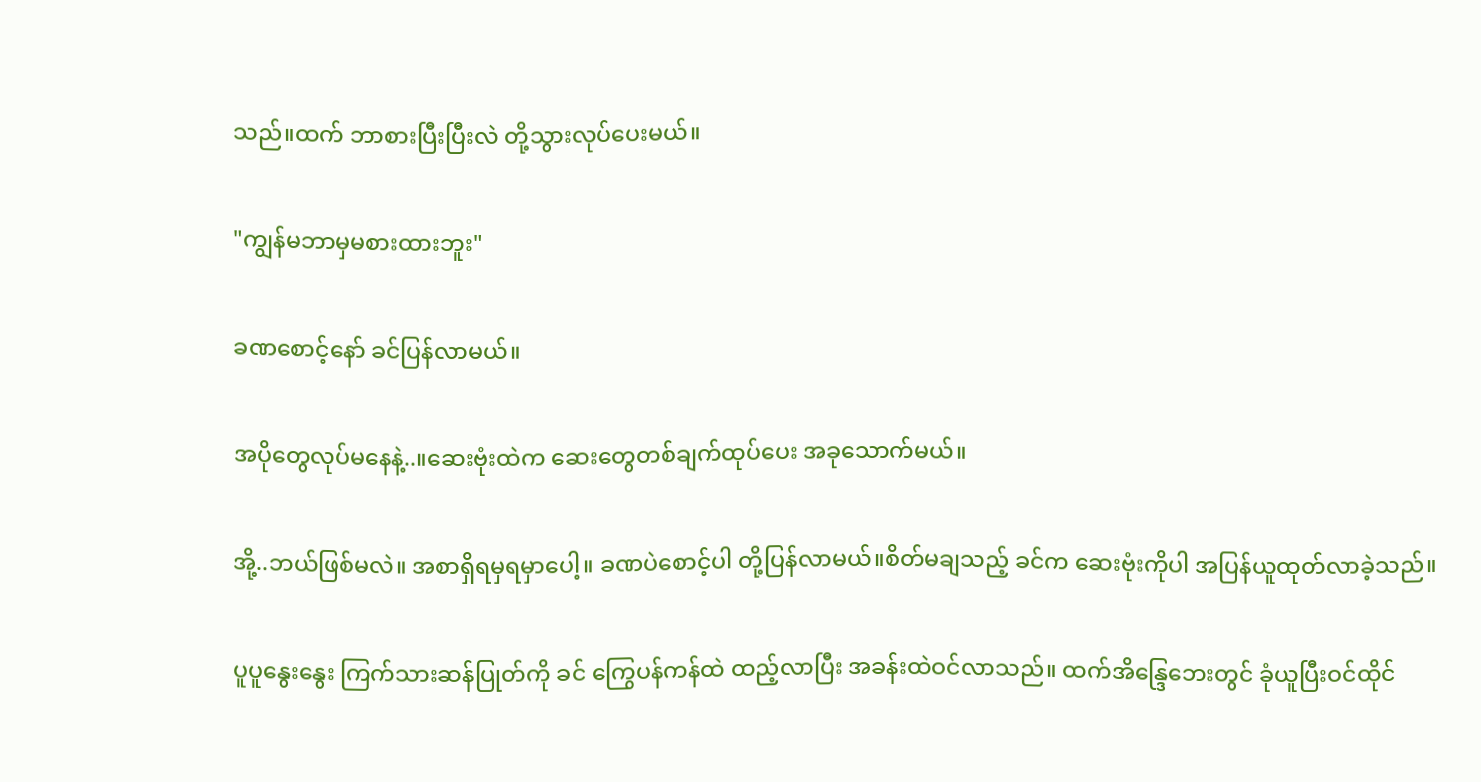သည်။ထက် ဘာစားပြီးပြီးလဲ တို့သွားလုပ်ပေးမယ်။

"ကျွန်မဘာမှမစားထားဘူး"

ခဏစောင့်နော် ခင်ပြန်လာမယ်။

အပိုတွေလုပ်မနေနဲ့..။ဆေးဗုံးထဲက ဆေးတွေတစ်ချက်ထုပ်ပေး အခုသောက်မယ်။

အို့..ဘယ်ဖြစ်မလဲ။ အစာရှိရမှရမှာပေါ့။ ခဏပဲစောင့်ပါ တို့ပြန်လာမယ်။စိတ်မချသည့် ခင်က ဆေးဗုံးကိုပါ အပြန်ယူထုတ်လာခဲ့သည်။

ပူပူနွေးနွေး ကြက်သားဆန်ပြုတ်ကို ခင် ကြွေပန်ကန်ထဲ ထည့်လာပြီး အခန်းထဲဝင်လာသည်။ ထက်အိန္ဒြေဘေးတွင် ခုံယူပြီးဝင်ထိုင်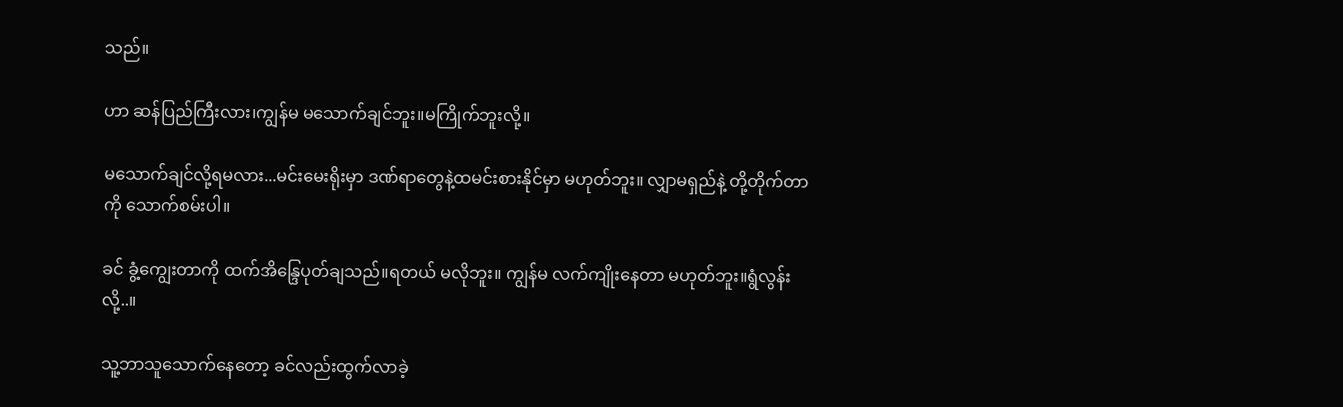သည်။

ဟာ ဆန်ပြည်ကြီးလား၊ကျွန်မ မသောက်ချင်ဘူး။မကြိုက်ဘူးလို့။

မသောက်ချင်လို့ရမလား...မင်းမေးရိုးမှာ ဒဏ်ရာတွေနဲ့ထမင်းစားနိုင်မှာ မဟုတ်ဘူး။ လျှာမရှည်နဲ့ တို့တိုက်တာကို သောက်စမ်းပါ။

ခင် ခွံ့ကျွေးတာကို ထက်အိန္ဒြေပုတ်ချသည်။ရတယ် မလိုဘူး။ ကျွန်မ လက်ကျိုးနေတာ မဟုတ်ဘူး။ရွံလွန်းလို့..။

သူ့ဘာသူသောက်နေတော့ ခင်လည်းထွက်လာခဲ့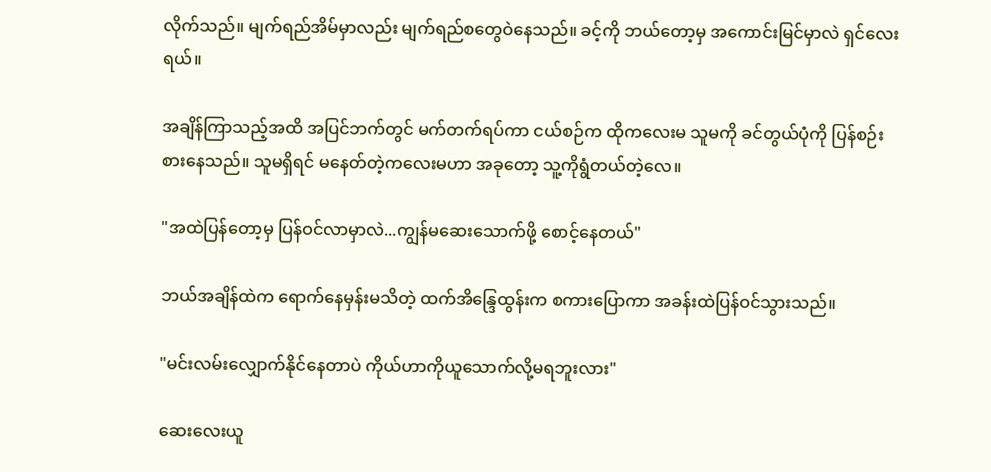လိုက်သည်။ မျက်ရည်အိမ်မှာလည်း မျက်ရည်စတွေဝဲနေသည်။ ခင့်ကို ဘယ်တော့မှ အကောင်းမြင်မှာလဲ ရှင်လေးရယ်။

အချိန်ကြာသည့်အထိ အပြင်ဘက်တွင် မက်တက်ရပ်ကာ ငယ်စဉ်က ထိုကလေးမ သူမကို ခင်တွယ်ပုံကို ပြန်စဉ်းစားနေသည်။ သူမရှိရင် မနေတ်တဲ့ကလေးမဟာ အခုတော့ သူ့ကိုရွံတယ်တဲ့လေ။

"အထဲပြန်တော့မှ ပြန်ဝင်လာမှာလဲ...ကျွန်မဆေးသောက်ဖို့ စောင့်နေတယ်"

ဘယ်အချိန်ထဲက ရောက်နေမှန်းမသိတဲ့ ထက်အိန္ဒြေထွန်းက စကားပြောကာ အခန်းထဲပြန်ဝင်သွားသည်။

"မင်းလမ်းလျှောက်နိုင်နေတာပဲ ကိုယ်ဟာကိုယူသောက်လို့မရဘူးလား"

ဆေးလေးယူ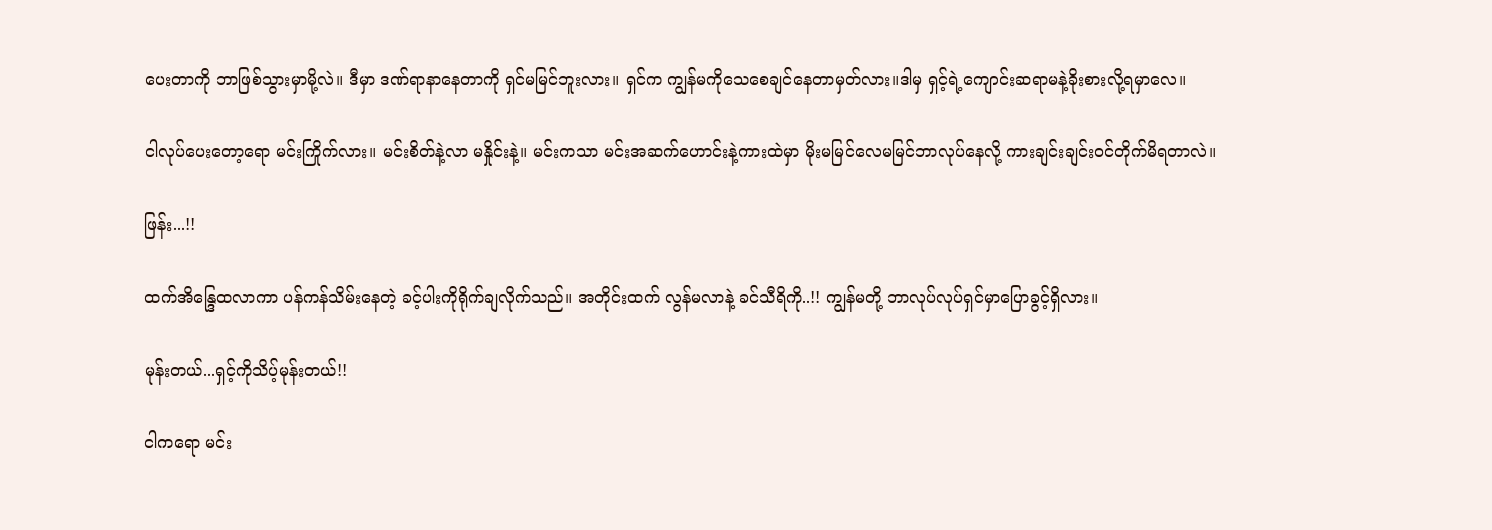ပေးတာကို ဘာဖြစ်သွားမှာမို့လဲ။ ဒီမှာ ဒဏ်ရာနာနေတာကို ရှင်မမြင်ဘူးလား။ ရှင်က ကျွန်မကိုသေစေချင်နေတာမှတ်လား။ဒါမှ ရှင့်ရဲ့ကျောင်းဆရာမနဲ့ခိုးစားလို့ရမှာလေ။

ငါလုပ်ပေးတော့ရော မင်းကြိုက်လား။ မင်းစိတ်နဲ့လာ မနှိုင်းနဲ့။ မင်းကသာ မင်းအဆက်ဟောင်းနဲ့ကားထဲမှာ မိုးမမြင်လေမမြင်ဘာလုပ်နေလို့ ကားချင်းချင်းဝင်တိုက်မိရတာလဲ။

ဖြန်း...!!

ထက်အိန္ဒြေထလာကာ ပန်ကန်သိမ်းနေတဲ့ ခင့်ပါးကိုရိုက်ချလိုက်သည်။ အတိုင်းထက် လွန်မလာနဲ့ ခင်သီရိကို..!! ကျွန်မတို့ ဘာလုပ်လုပ်ရှင်မှာပြောခွင့်ရှိလား။

မုန်းတယ်...ရှင့်ကိုသိပ့်မုန်းတယ်!!

ငါကရော မင်း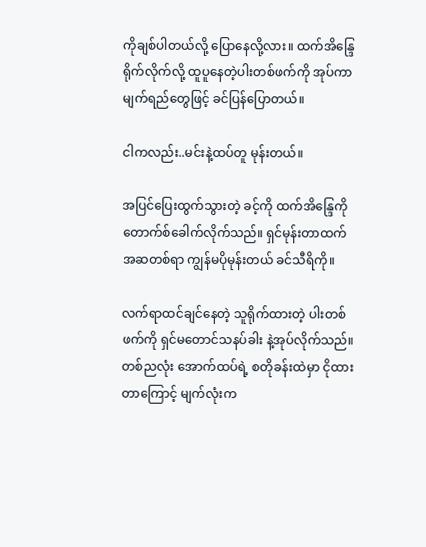ကိုချစ်ပါတယ်လို့ ပြောနေလို့လား။ ထက်အိန္ဒြေရိုက်လိုက်လို့ ထူပူနေတဲ့ပါးတစ်ဖက်ကို အုပ်ကာ မျက်ရည်တွေဖြင့် ခင်ပြန်ပြောတယ်။

ငါကလည်း..မင်းနဲ့ထပ်တူ မုန်းတယ်။

အပြင်ပြေးထွက်သွားတဲ့ ခင့်ကို ထက်အိန္ဒြေကို တောက်စ်ခေါက်လိုက်သည်။ ရှင်မုန်းတာထက် အဆတစ်ရာ ကျွန်မပိုမုန်းတယ် ခင်သီရိကို။

လက်ရာထင်ချင်နေတဲ့ သူရိုက်ထားတဲ့ ပါးတစ်ဖက်ကို ရှင်မတောင်သနပ်ခါး နဲ့အုပ်လိုက်သည်။ တစ်ညလုံး အောက်ထပ်ရဲ့ စတိုခန်းထဲမှာ ငိုထားတာကြောင့် မျက်လုံးက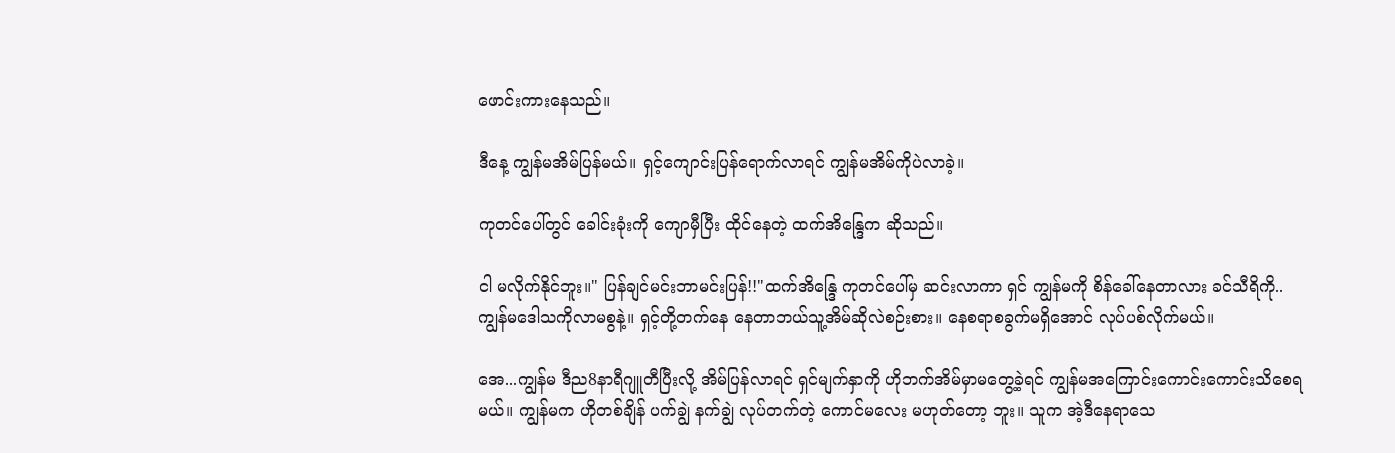ဖောင်းကားနေသည်။

ဒီနေ့ ကျွန်မအိမ်ပြန်မယ်။ ရှင့်ကျောင်းပြန်ရောက်လာရင် ကျွန်မအိမ်ကိုပဲလာခဲ့။

ကုတင်ပေါ်တွင် ခေါင်းခုံးကို ကျောမှီပြီး ထိုင်နေတဲ့ ထက်အိန္ဒြေက ဆိုသည်။

ငါ မလိုက်နိုင်ဘူး။" ပြန်ချင်မင်းဘာမင်းပြန်!!"ထက်အိ‌န္ဒြေ ကုတင်ပေါ်မှ ဆင်းလာကာ ရှင် ကျွန်မကို စိန်ခေါ်နေတာလား ခင်သီရိကို..ကျွန်မဒေါသကိုလာမစွနဲ့။ ရှင့်တို့တက်နေ နေတာဘယ်သူ့အိမ်ဆိုလဲစဉ်းစား။ နေစရာစခွက်မရှိအောင် လုပ်ပစ်လိုက်မယ်။

အေ...ကျွန်မ ဒီည8နာရီဂျူတီပြီးလို့ အိမ်ပြန်လာရင် ရှင်မျက်နှာကို ဟိုဘက်အိမ်မှာမတွေ့ခဲ့ရင် ကျွန်မအကြောင်းကောင်းကောင်းသိစေရမယ်။ ကျွန်မက ဟိုတစ်ချိန် ပက်ချွဲ နက်ချွဲ လုပ်တက်တဲ့ ကောင်မလေး မဟုတ်တော့ ဘူး။ သူက အဲ့ဒီနေရာသေ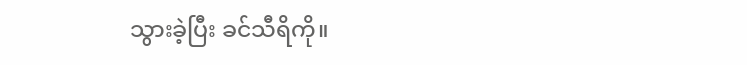သွားခဲ့ပြီး ခင်သီရိကို။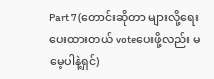Part 7 (တောင်းဆိုတာ များလို့ရေးပေးထားတယ် voteပေးဖို့လည်း မမေ့ပါနဲ့ရှင်)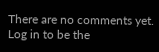There are no comments yet. Log in to be the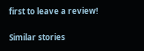first to leave a review!

Similar stories